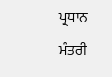ਪ੍ਰਧਾਨ ਮੰਤਰੀ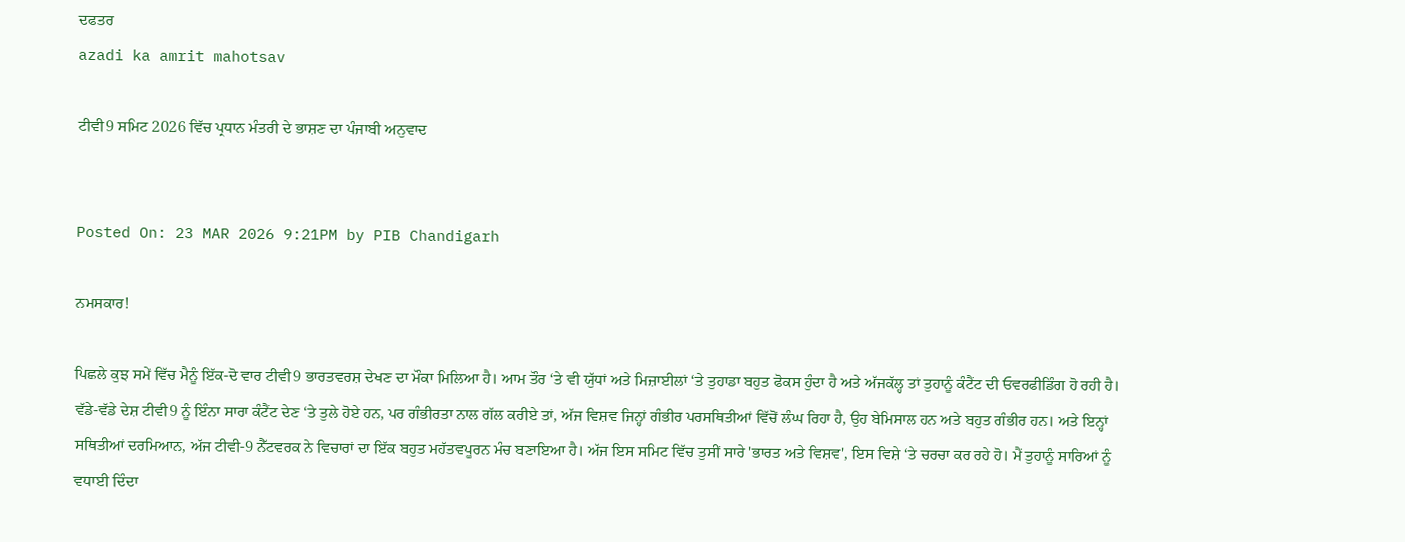ਦਫਤਰ
azadi ka amrit mahotsav

ਟੀਵੀ9 ਸਮਿਟ 2026 ਵਿੱਚ ਪ੍ਰਧਾਨ ਮੰਤਰੀ ਦੇ ਭਾਸ਼ਣ ਦਾ ਪੰਜਾਬੀ ਅਨੁਵਾਦ


Posted On: 23 MAR 2026 9:21PM by PIB Chandigarh

ਨਮਸਕਾਰ!

ਪਿਛਲੇ ਕੁਝ ਸਮੇਂ ਵਿੱਚ ਮੈਨੂੰ ਇੱਕ-ਦੋ ਵਾਰ ਟੀਵੀ9 ਭਾਰਤਵਰਸ਼ ਦੇਖਣ ਦਾ ਮੌਕਾ ਮਿਲਿਆ ਹੈ। ਆਮ ਤੌਰ ‘ਤੇ ਵੀ ਯੁੱਧਾਂ ਅਤੇ ਮਿਜ਼ਾਈਲਾਂ ‘ਤੇ ਤੁਹਾਡਾ ਬਹੁਤ ਫੋਕਸ ਹੁੰਦਾ ਹੈ ਅਤੇ ਅੱਜਕੱਲ੍ਹ ਤਾਂ ਤੁਹਾਨੂੰ ਕੰਟੈਂਟ ਦੀ ਓਵਰਫੀਡਿੰਗ ਹੋ ਰਹੀ ਹੈ। ਵੱਡੇ-ਵੱਡੇ ਦੇਸ਼ ਟੀਵੀ9 ਨੂੰ ਇੰਨਾ ਸਾਰਾ ਕੰਟੈਂਟ ਦੇਣ ‘ਤੇ ਤੁਲੇ ਹੋਏ ਹਨ, ਪਰ ਗੰਭੀਰਤਾ ਨਾਲ ਗੱਲ ਕਰੀਏ ਤਾਂ, ਅੱਜ ਵਿਸ਼ਵ ਜਿਨ੍ਹਾਂ ਗੰਭੀਰ ਪਰਸਥਿਤੀਆਂ ਵਿੱਚੋਂ ਲੰਘ ਰਿਹਾ ਹੈ, ਉਹ ਬੇਮਿਸਾਲ ਹਨ ਅਤੇ ਬਹੁਤ ਗੰਭੀਰ ਹਨ। ਅਤੇ ਇਨ੍ਹਾਂ ਸਥਿਤੀਆਂ ਦਰਮਿਆਨ, ਅੱਜ ਟੀਵੀ-9 ਨੈੱਟਵਰਕ ਨੇ ਵਿਚਾਰਾਂ ਦਾ ਇੱਕ ਬਹੁਤ ਮਹੱਤਵਪੂਰਨ ਮੰਚ ਬਣਾਇਆ ਹੈ। ਅੱਜ ਇਸ ਸਮਿਟ ਵਿੱਚ ਤੁਸੀਂ ਸਾਰੇ 'ਭਾਰਤ ਅਤੇ ਵਿਸ਼ਵ', ਇਸ ਵਿਸ਼ੇ ‘ਤੇ ਚਰਚਾ ਕਰ ਰਹੇ ਹੋ। ਮੈਂ ਤੁਹਾਨੂੰ ਸਾਰਿਆਂ ਨੂੰ ਵਧਾਈ ਦਿੰਦਾ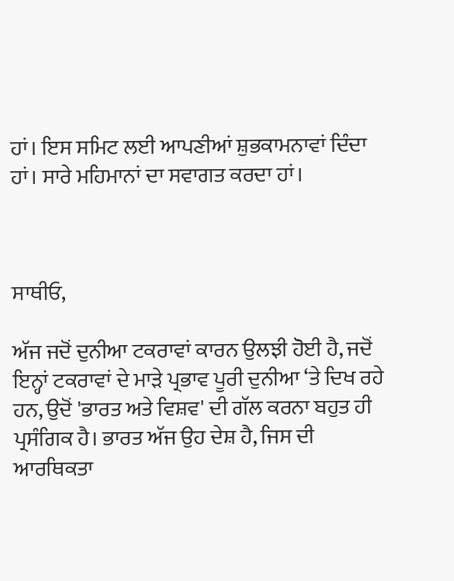ਹਾਂ। ਇਸ ਸਮਿਟ ਲਈ ਆਪਣੀਆਂ ਸ਼ੁਭਕਾਮਨਾਵਾਂ ਦਿੰਦਾ ਹਾਂ। ਸਾਰੇ ਮਹਿਮਾਨਾਂ ਦਾ ਸਵਾਗਤ ਕਰਦਾ ਹਾਂ।



ਸਾਥੀਓ,

ਅੱਜ ਜਦੋਂ ਦੁਨੀਆ ਟਕਰਾਵਾਂ ਕਾਰਨ ਉਲਝੀ ਹੋਈ ਹੈ, ਜਦੋਂ ਇਨ੍ਹਾਂ ਟਕਰਾਵਾਂ ਦੇ ਮਾੜੇ ਪ੍ਰਭਾਵ ਪੂਰੀ ਦੁਨੀਆ ‘ਤੇ ਦਿਖ ਰਹੇ ਹਨ, ਉਦੋਂ 'ਭਾਰਤ ਅਤੇ ਵਿਸ਼ਵ' ਦੀ ਗੱਲ ਕਰਨਾ ਬਹੁਤ ਹੀ ਪ੍ਰਸੰਗਿਕ ਹੈ। ਭਾਰਤ ਅੱਜ ਉਹ ਦੇਸ਼ ਹੈ, ਜਿਸ ਦੀ ਆਰਥਿਕਤਾ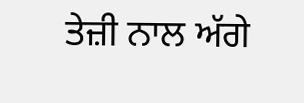ਤੇਜ਼ੀ ਨਾਲ ਅੱਗੇ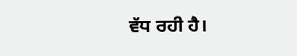ਵੱਧ ਰਹੀ ਹੈ।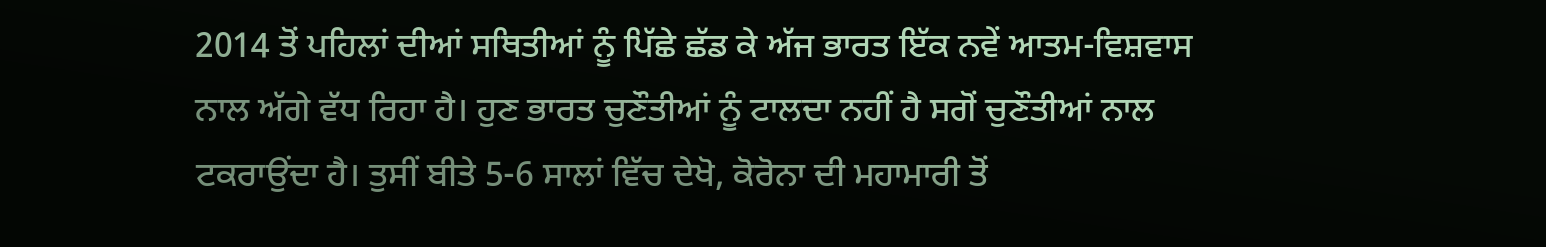2014 ਤੋਂ ਪਹਿਲਾਂ ਦੀਆਂ ਸਥਿਤੀਆਂ ਨੂੰ ਪਿੱਛੇ ਛੱਡ ਕੇ ਅੱਜ ਭਾਰਤ ਇੱਕ ਨਵੇਂ ਆਤਮ-ਵਿਸ਼ਵਾਸ ਨਾਲ ਅੱਗੇ ਵੱਧ ਰਿਹਾ ਹੈ। ਹੁਣ ਭਾਰਤ ਚੁਣੌਤੀਆਂ ਨੂੰ ਟਾਲਦਾ ਨਹੀਂ ਹੈ ਸਗੋਂ ਚੁਣੌਤੀਆਂ ਨਾਲ ਟਕਰਾਉਂਦਾ ਹੈ। ਤੁਸੀਂ ਬੀਤੇ 5-6 ਸਾਲਾਂ ਵਿੱਚ ਦੇਖੋ, ਕੋਰੋਨਾ ਦੀ ਮਹਾਮਾਰੀ ਤੋਂ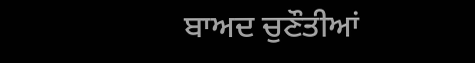ਬਾਅਦ ਚੁਣੌਤੀਆਂ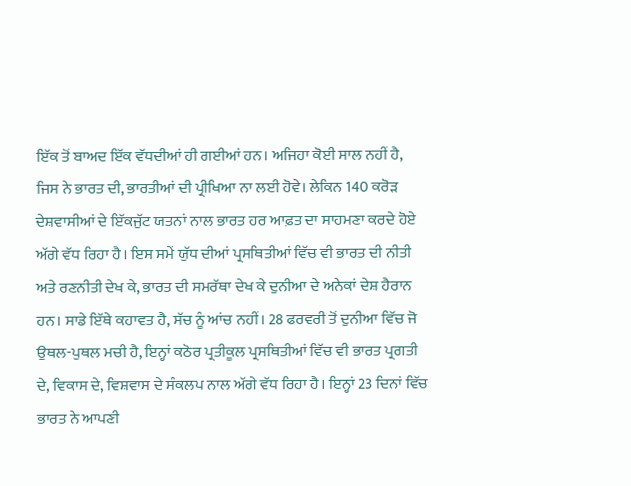ਇੱਕ ਤੋਂ ਬਾਅਦ ਇੱਕ ਵੱਧਦੀਆਂ ਹੀ ਗਈਆਂ ਹਨ। ਅਜਿਹਾ ਕੋਈ ਸਾਲ ਨਹੀਂ ਹੈ, ਜਿਸ ਨੇ ਭਾਰਤ ਦੀ, ਭਾਰਤੀਆਂ ਦੀ ਪ੍ਰੀਖਿਆ ਨਾ ਲਈ ਹੋਵੇ। ਲੇਕਿਨ 140 ਕਰੋੜ ਦੇਸ਼ਵਾਸੀਆਂ ਦੇ ਇੱਕਜੁੱਟ ਯਤਨਾਂ ਨਾਲ ਭਾਰਤ ਹਰ ਆਫ਼ਤ ਦਾ ਸਾਹਮਣਾ ਕਰਦੇ ਹੋਏ ਅੱਗੇ ਵੱਧ ਰਿਹਾ ਹੈ। ਇਸ ਸਮੇਂ ਯੁੱਧ ਦੀਆਂ ਪ੍ਰਸਥਿਤੀਆਂ ਵਿੱਚ ਵੀ ਭਾਰਤ ਦੀ ਨੀਤੀ ਅਤੇ ਰਣਨੀਤੀ ਦੇਖ ਕੇ, ਭਾਰਤ ਦੀ ਸਮਰੱਥਾ ਦੇਖ ਕੇ ਦੁਨੀਆ ਦੇ ਅਨੇਕਾਂ ਦੇਸ਼ ਹੈਰਾਨ ਹਨ। ਸਾਡੇ ਇੱਥੇ ਕਹਾਵਤ ਹੈ, ਸੱਚ ਨੂੰ ਆਂਚ ਨਹੀਂ। 28 ਫਰਵਰੀ ਤੋਂ ਦੁਨੀਆ ਵਿੱਚ ਜੋ ਉਥਲ-ਪੁਥਲ ਮਚੀ ਹੈ, ਇਨ੍ਹਾਂ ਕਠੋਰ ਪ੍ਰਤੀਕੂਲ ਪ੍ਰਸਥਿਤੀਆਂ ਵਿੱਚ ਵੀ ਭਾਰਤ ਪ੍ਰਗਤੀ ਦੇ, ਵਿਕਾਸ ਦੇ, ਵਿਸ਼ਵਾਸ ਦੇ ਸੰਕਲਪ ਨਾਲ ਅੱਗੇ ਵੱਧ ਰਿਹਾ ਹੈ। ਇਨ੍ਹਾਂ 23 ਦਿਨਾਂ ਵਿੱਚ ਭਾਰਤ ਨੇ ਆਪਣੀ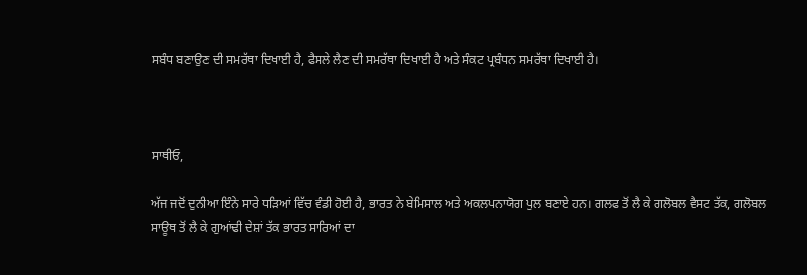ਸਬੰਧ ਬਣਾਉਣ ਦੀ ਸਮਰੱਥਾ ਦਿਖਾਈ ਹੈ, ਫੈਸਲੇ ਲੈਣ ਦੀ ਸਮਰੱਥਾ ਦਿਖਾਈ ਹੈ ਅਤੇ ਸੰਕਟ ਪ੍ਰਬੰਧਨ ਸਮਰੱਥਾ ਦਿਖਾਈ ਹੈ।



ਸਾਥੀਓ,

ਅੱਜ ਜਦੋਂ ਦੁਨੀਆ ਇੰਨੇ ਸਾਰੇ ਧੜਿਆਂ ਵਿੱਚ ਵੰਡੀ ਹੋਈ ਹੈ, ਭਾਰਤ ਨੇ ਬੇਮਿਸਾਲ ਅਤੇ ਅਕਲਪਨਾਯੋਗ ਪੁਲ ਬਣਾਏ ਹਨ। ਗਲਫ ਤੋਂ ਲੈ ਕੇ ਗਲੋਬਲ ਵੈਸਟ ਤੱਕ, ਗਲੋਬਲ ਸਾਊਥ ਤੋਂ ਲੈ ਕੇ ਗੁਆਂਢੀ ਦੇਸ਼ਾਂ ਤੱਕ ਭਾਰਤ ਸਾਰਿਆਂ ਦਾ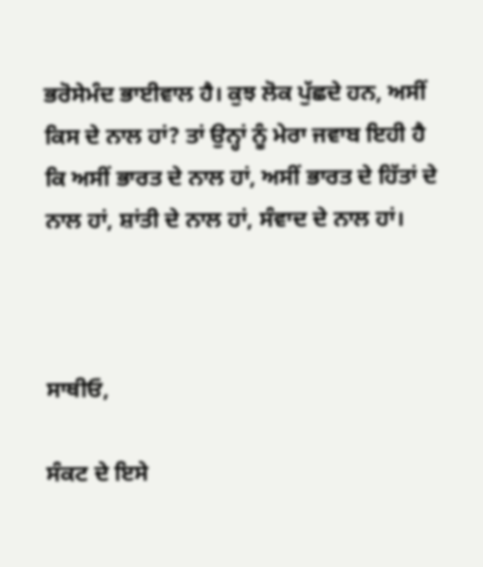ਭਰੋਸੇਮੰਦ ਭਾਈਵਾਲ ਹੈ। ਕੁਝ ਲੋਕ ਪੁੱਛਦੇ ਹਨ, ਅਸੀਂ ਕਿਸ ਦੇ ਨਾਲ ਹਾਂ? ਤਾਂ ਉਨ੍ਹਾਂ ਨੂੰ ਮੇਰਾ ਜਵਾਬ ਇਹੀ ਹੈ ਕਿ ਅਸੀਂ ਭਾਰਤ ਦੇ ਨਾਲ ਹਾਂ, ਅਸੀਂ ਭਾਰਤ ਦੇ ਹਿੱਤਾਂ ਦੇ ਨਾਲ ਹਾਂ, ਸ਼ਾਂਤੀ ਦੇ ਨਾਲ ਹਾਂ, ਸੰਵਾਦ ਦੇ ਨਾਲ ਹਾਂ।



ਸਾਥੀਓ,

ਸੰਕਟ ਦੇ ਇਸੇ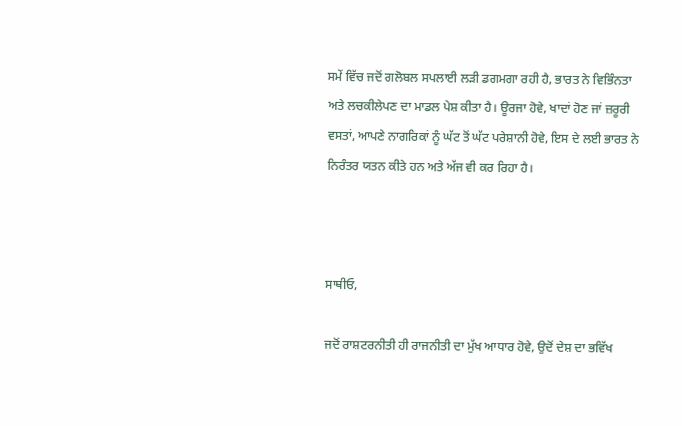ਸਮੇਂ ਵਿੱਚ ਜਦੋਂ ਗਲੋਬਲ ਸਪਲਾਈ ਲੜੀ ਡਗਮਗਾ ਰਹੀ ਹੈ, ਭਾਰਤ ਨੇ ਵਿਭਿੰਨਤਾ ਅਤੇ ਲਚਕੀਲੇਪਣ ਦਾ ਮਾਡਲ ਪੇਸ਼ ਕੀਤਾ ਹੈ। ਊਰਜਾ ਹੋਵੇ, ਖਾਦਾਂ ਹੋਣ ਜਾਂ ਜ਼ਰੂਰੀ ਵਸਤਾਂ, ਆਪਣੇ ਨਾਗਰਿਕਾਂ ਨੂੰ ਘੱਟ ਤੋਂ ਘੱਟ ਪਰੇਸ਼ਾਨੀ ਹੋਵੇ, ਇਸ ਦੇ ਲਈ ਭਾਰਤ ਨੇ ਨਿਰੰਤਰ ਯਤਨ ਕੀਤੇ ਹਨ ਅਤੇ ਅੱਜ ਵੀ ਕਰ ਰਿਹਾ ਹੈ।



ਸਾਥੀਓ,

ਜਦੋਂ ਰਾਸ਼ਟਰਨੀਤੀ ਹੀ ਰਾਜਨੀਤੀ ਦਾ ਮੁੱਖ ਆਧਾਰ ਹੋਵੇ, ਉਦੋਂ ਦੇਸ਼ ਦਾ ਭਵਿੱਖ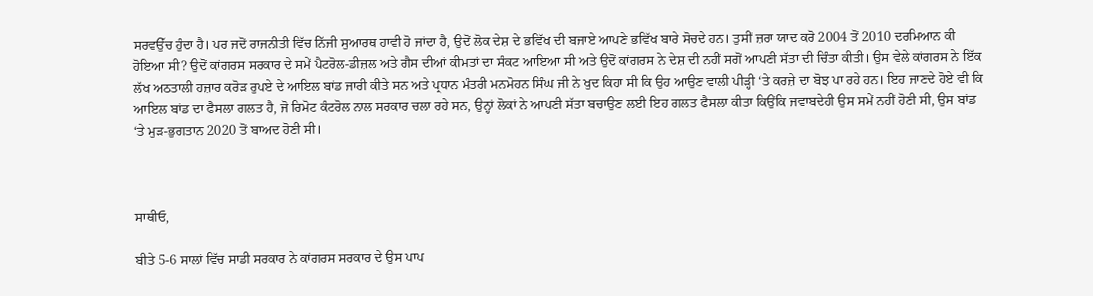ਸਰਵਉੱਚ ਹੁੰਦਾ ਹੈ। ਪਰ ਜਦੋਂ ਰਾਜਨੀਤੀ ਵਿੱਚ ਨਿੱਜੀ ਸੁਆਰਥ ਹਾਵੀ ਹੋ ਜਾਂਦਾ ਹੈ, ਉਦੋਂ ਲੋਕ ਦੇਸ਼ ਦੇ ਭਵਿੱਖ ਦੀ ਬਜਾਏ ਆਪਣੇ ਭਵਿੱਖ ਬਾਰੇ ਸੋਚਦੇ ਹਨ। ਤੁਸੀਂ ਜ਼ਰਾ ਯਾਦ ਕਰੋ 2004 ਤੋਂ 2010 ਦਰਮਿਆਨ ਕੀ ਹੋਇਆ ਸੀ? ਉਦੋਂ ਕਾਂਗਰਸ ਸਰਕਾਰ ਦੇ ਸਮੇਂ ਪੈਟਰੋਲ-ਡੀਜ਼ਲ ਅਤੇ ਗੈਸ ਦੀਆਂ ਕੀਮਤਾਂ ਦਾ ਸੰਕਟ ਆਇਆ ਸੀ ਅਤੇ ਉਦੋਂ ਕਾਂਗਰਸ ਨੇ ਦੇਸ਼ ਦੀ ਨਹੀਂ ਸਗੋਂ ਆਪਣੀ ਸੱਤਾ ਦੀ ਚਿੰਤਾ ਕੀਤੀ। ਉਸ ਵੇਲੇ ਕਾਂਗਰਸ ਨੇ ਇੱਕ ਲੱਖ ਅਠਤਾਲੀ ਹਜ਼ਾਰ ਕਰੋੜ ਰੁਪਏ ਦੇ ਆਇਲ ਬਾਂਡ ਜਾਰੀ ਕੀਤੇ ਸਨ ਅਤੇ ਪ੍ਰਧਾਨ ਮੰਤਰੀ ਮਨਮੋਹਨ ਸਿੰਘ ਜੀ ਨੇ ਖੁਦ ਕਿਹਾ ਸੀ ਕਿ ਉਹ ਆਉਣ ਵਾਲੀ ਪੀੜ੍ਹੀ ‘ਤੇ ਕਰਜ਼ੇ ਦਾ ਬੋਝ ਪਾ ਰਹੇ ਹਨ। ਇਹ ਜਾਣਦੇ ਹੋਏ ਵੀ ਕਿ ਆਇਲ ਬਾਂਡ ਦਾ ਫੈਸਲਾ ਗਲਤ ਹੈ, ਜੋ ਰਿਮੋਟ ਕੰਟਰੋਲ ਨਾਲ ਸਰਕਾਰ ਚਲਾ ਰਹੇ ਸਨ, ਉਨ੍ਹਾਂ ਲੋਕਾਂ ਨੇ ਆਪਣੀ ਸੱਤਾ ਬਚਾਉਣ ਲਈ ਇਹ ਗਲਤ ਫੈਸਲਾ ਕੀਤਾ ਕਿਉਂਕਿ ਜਵਾਬਦੇਹੀ ਉਸ ਸਮੇਂ ਨਹੀਂ ਹੋਣੀ ਸੀ, ਉਸ ਬਾਂਡ ‘ਤੇ ਮੁੜ-ਭੁਗਤਾਨ 2020 ਤੋਂ ਬਾਅਦ ਹੋਣੀ ਸੀ।



ਸਾਥੀਓ,

ਬੀਤੇ 5-6 ਸਾਲਾਂ ਵਿੱਚ ਸਾਡੀ ਸਰਕਾਰ ਨੇ ਕਾਂਗਰਸ ਸਰਕਾਰ ਦੇ ਉਸ ਪਾਪ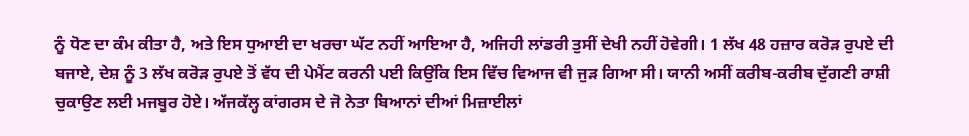ਨੂੰ ਧੋਣ ਦਾ ਕੰਮ ਕੀਤਾ ਹੈ, ਅਤੇ ਇਸ ਧੁਆਈ ਦਾ ਖਰਚਾ ਘੱਟ ਨਹੀਂ ਆਇਆ ਹੈ, ਅਜਿਹੀ ਲਾਂਡਰੀ ਤੁਸੀਂ ਦੇਖੀ ਨਹੀਂ ਹੋਵੇਗੀ। 1 ਲੱਖ 48 ਹਜ਼ਾਰ ਕਰੋੜ ਰੁਪਏ ਦੀ ਬਜਾਏ, ਦੇਸ਼ ਨੂੰ 3 ਲੱਖ ਕਰੋੜ ਰੁਪਏ ਤੋਂ ਵੱਧ ਦੀ ਪੇਮੈਂਟ ਕਰਨੀ ਪਈ ਕਿਉਂਕਿ ਇਸ ਵਿੱਚ ਵਿਆਜ ਵੀ ਜੁੜ ਗਿਆ ਸੀ। ਯਾਨੀ ਅਸੀਂ ਕਰੀਬ-ਕਰੀਬ ਦੁੱਗਣੀ ਰਾਸ਼ੀ ਚੁਕਾਉਣ ਲਈ ਮਜਬੂਰ ਹੋਏ। ਅੱਜਕੱਲ੍ਹ ਕਾਂਗਰਸ ਦੇ ਜੋ ਨੇਤਾ ਬਿਆਨਾਂ ਦੀਆਂ ਮਿਜ਼ਾਈਲਾਂ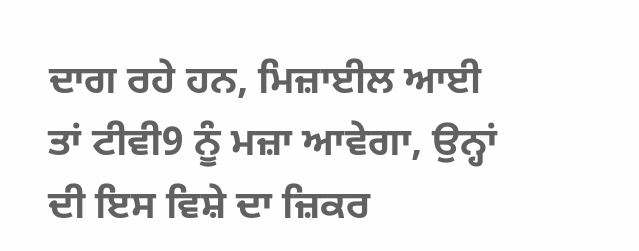ਦਾਗ ਰਹੇ ਹਨ, ਮਿਜ਼ਾਈਲ ਆਈ ਤਾਂ ਟੀਵੀ9 ਨੂੰ ਮਜ਼ਾ ਆਵੇਗਾ, ਉਨ੍ਹਾਂ ਦੀ ਇਸ ਵਿਸ਼ੇ ਦਾ ਜ਼ਿਕਰ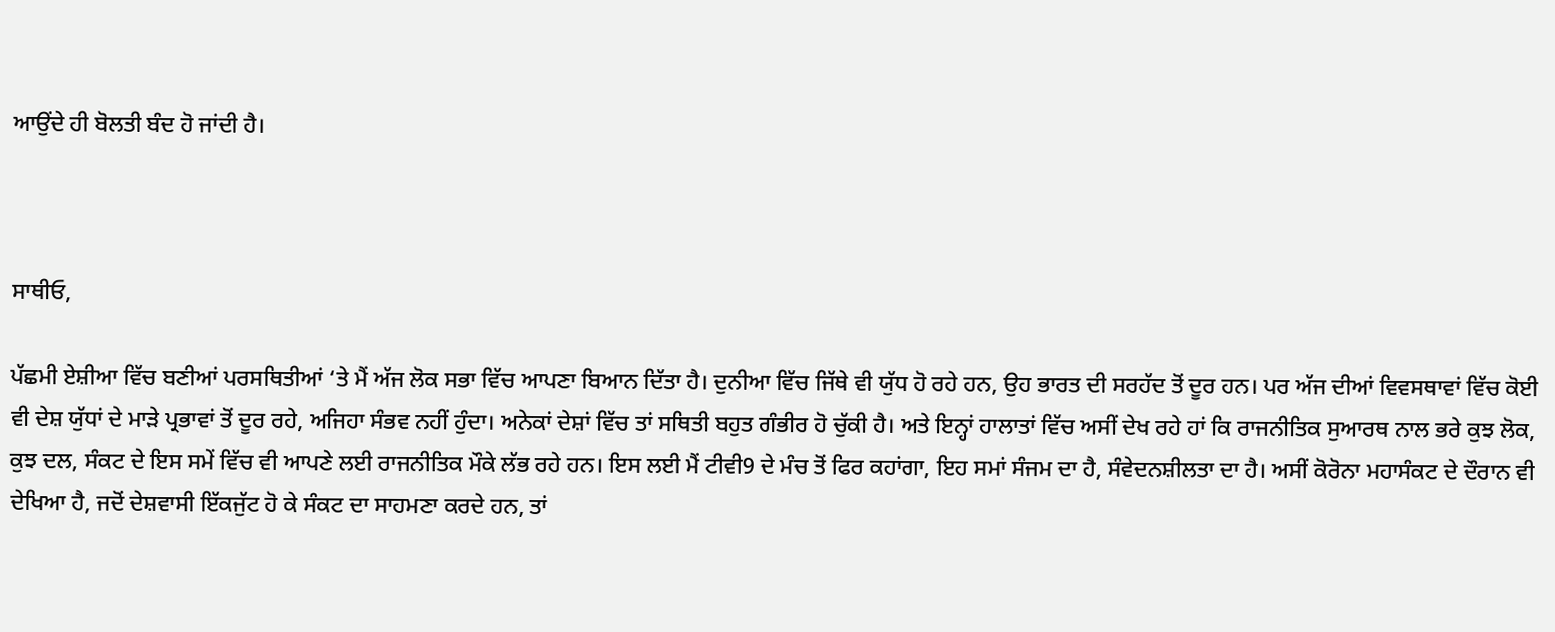ਆਉਂਦੇ ਹੀ ਬੋਲਤੀ ਬੰਦ ਹੋ ਜਾਂਦੀ ਹੈ।



ਸਾਥੀਓ,

ਪੱਛਮੀ ਏਸ਼ੀਆ ਵਿੱਚ ਬਣੀਆਂ ਪਰਸਥਿਤੀਆਂ ‘ਤੇ ਮੈਂ ਅੱਜ ਲੋਕ ਸਭਾ ਵਿੱਚ ਆਪਣਾ ਬਿਆਨ ਦਿੱਤਾ ਹੈ। ਦੁਨੀਆ ਵਿੱਚ ਜਿੱਥੇ ਵੀ ਯੁੱਧ ਹੋ ਰਹੇ ਹਨ, ਉਹ ਭਾਰਤ ਦੀ ਸਰਹੱਦ ਤੋਂ ਦੂਰ ਹਨ। ਪਰ ਅੱਜ ਦੀਆਂ ਵਿਵਸਥਾਵਾਂ ਵਿੱਚ ਕੋਈ ਵੀ ਦੇਸ਼ ਯੁੱਧਾਂ ਦੇ ਮਾੜੇ ਪ੍ਰਭਾਵਾਂ ਤੋਂ ਦੂਰ ਰਹੇ, ਅਜਿਹਾ ਸੰਭਵ ਨਹੀਂ ਹੁੰਦਾ। ਅਨੇਕਾਂ ਦੇਸ਼ਾਂ ਵਿੱਚ ਤਾਂ ਸਥਿਤੀ ਬਹੁਤ ਗੰਭੀਰ ਹੋ ਚੁੱਕੀ ਹੈ। ਅਤੇ ਇਨ੍ਹਾਂ ਹਾਲਾਤਾਂ ਵਿੱਚ ਅਸੀਂ ਦੇਖ ਰਹੇ ਹਾਂ ਕਿ ਰਾਜਨੀਤਿਕ ਸੁਆਰਥ ਨਾਲ ਭਰੇ ਕੁਝ ਲੋਕ, ਕੁਝ ਦਲ, ਸੰਕਟ ਦੇ ਇਸ ਸਮੇਂ ਵਿੱਚ ਵੀ ਆਪਣੇ ਲਈ ਰਾਜਨੀਤਿਕ ਮੌਕੇ ਲੱਭ ਰਹੇ ਹਨ। ਇਸ ਲਈ ਮੈਂ ਟੀਵੀ9 ਦੇ ਮੰਚ ਤੋਂ ਫਿਰ ਕਹਾਂਗਾ, ਇਹ ਸਮਾਂ ਸੰਜਮ ਦਾ ਹੈ, ਸੰਵੇਦਨਸ਼ੀਲਤਾ ਦਾ ਹੈ। ਅਸੀਂ ਕੋਰੋਨਾ ਮਹਾਸੰਕਟ ਦੇ ਦੌਰਾਨ ਵੀ ਦੇਖਿਆ ਹੈ, ਜਦੋਂ ਦੇਸ਼ਵਾਸੀ ਇੱਕਜੁੱਟ ਹੋ ਕੇ ਸੰਕਟ ਦਾ ਸਾਹਮਣਾ ਕਰਦੇ ਹਨ, ਤਾਂ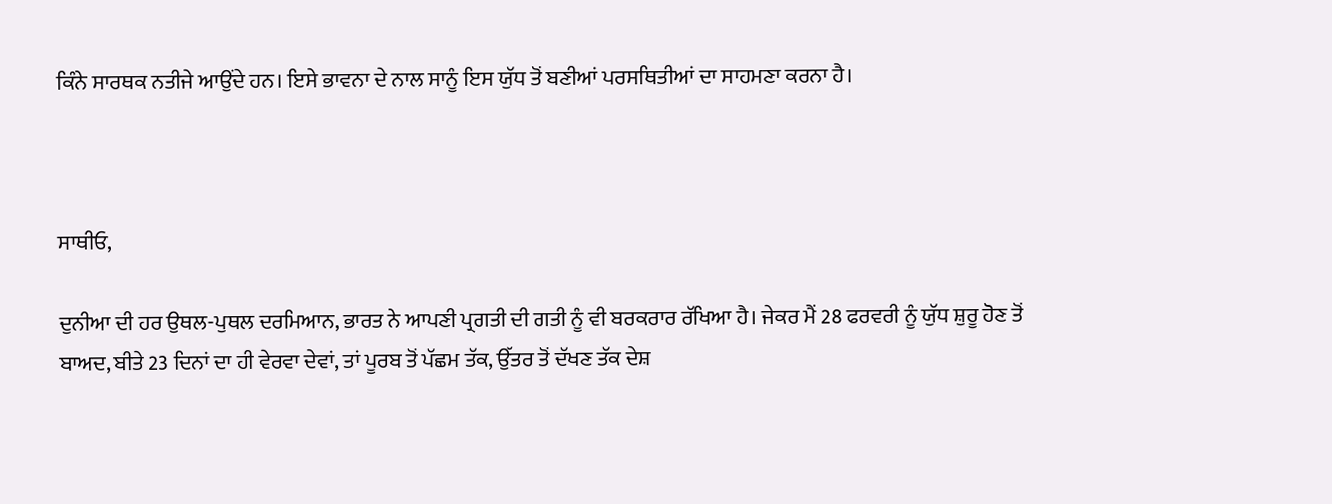ਕਿੰਨੇ ਸਾਰਥਕ ਨਤੀਜੇ ਆਉਂਦੇ ਹਨ। ਇਸੇ ਭਾਵਨਾ ਦੇ ਨਾਲ ਸਾਨੂੰ ਇਸ ਯੁੱਧ ਤੋਂ ਬਣੀਆਂ ਪਰਸਥਿਤੀਆਂ ਦਾ ਸਾਹਮਣਾ ਕਰਨਾ ਹੈ।



ਸਾਥੀਓ,

ਦੁਨੀਆ ਦੀ ਹਰ ਉਥਲ-ਪੁਥਲ ਦਰਮਿਆਨ, ਭਾਰਤ ਨੇ ਆਪਣੀ ਪ੍ਰਗਤੀ ਦੀ ਗਤੀ ਨੂੰ ਵੀ ਬਰਕਰਾਰ ਰੱਖਿਆ ਹੈ। ਜੇਕਰ ਮੈਂ 28 ਫਰਵਰੀ ਨੂੰ ਯੁੱਧ ਸ਼ੁਰੂ ਹੋਣ ਤੋਂ ਬਾਅਦ, ਬੀਤੇ 23 ਦਿਨਾਂ ਦਾ ਹੀ ਵੇਰਵਾ ਦੇਵਾਂ, ਤਾਂ ਪੂਰਬ ਤੋਂ ਪੱਛਮ ਤੱਕ, ਉੱਤਰ ਤੋਂ ਦੱਖਣ ਤੱਕ ਦੇਸ਼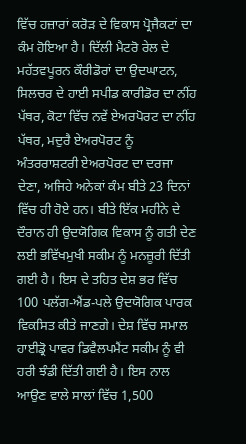ਵਿੱਚ ਹਜ਼ਾਰਾਂ ਕਰੋੜ ਦੇ ਵਿਕਾਸ ਪ੍ਰੋਜੈਕਟਾਂ ਦਾ ਕੰਮ ਹੋਇਆ ਹੈ। ਦਿੱਲੀ ਮੈਟਰੋ ਰੇਲ ਦੇ ਮਹੱਤਵਪੂਰਨ ਕੌਰੀਡੋਰਾਂ ਦਾ ਉਦਘਾਟਨ, ਸਿਲਚਰ ਦੇ ਹਾਈ ਸਪੀਡ ਕਾਰੀਡੋਰ ਦਾ ਨੀਂਹ ਪੱਥਰ, ਕੋਟਾ ਵਿੱਚ ਨਵੇਂ ਏਅਰਪੋਰਟ ਦਾ ਨੀਂਹ ਪੱਥਰ, ਮਦੁਰੈ ਏਅਰਪੋਰਟ ਨੂੰ ਅੰਤਰਰਾਸ਼ਟਰੀ ਏਅਰਪੋਰਟ ਦਾ ਦਰਜਾ ਦੇਣਾ, ਅਜਿਹੇ ਅਨੇਕਾਂ ਕੰਮ ਬੀਤੇ 23 ਦਿਨਾਂ ਵਿੱਚ ਹੀ ਹੋਏ ਹਨ। ਬੀਤੇ ਇੱਕ ਮਹੀਨੇ ਦੇ ਦੌਰਾਨ ਹੀ ਉਦਯੋਗਿਕ ਵਿਕਾਸ ਨੂੰ ਗਤੀ ਦੇਣ ਲਈ ਭਵਿੱਖਮੁਖੀ ਸਕੀਮ ਨੂੰ ਮਨਜ਼ੂਰੀ ਦਿੱਤੀ ਗਈ ਹੈ। ਇਸ ਦੇ ਤਹਿਤ ਦੇਸ਼ ਭਰ ਵਿੱਚ 100 ਪਲੱਗ-ਐਂਡ-ਪਲੇ ਉਦਯੋਗਿਕ ਪਾਰਕ ਵਿਕਸਿਤ ਕੀਤੇ ਜਾਣਗੇ। ਦੇਸ਼ ਵਿੱਚ ਸਮਾਲ ਹਾਈਡ੍ਰੋ ਪਾਵਰ ਡਿਵੈਲਪਮੈਂਟ ਸਕੀਮ ਨੂੰ ਵੀ ਹਰੀ ਝੰਡੀ ਦਿੱਤੀ ਗਈ ਹੈ। ਇਸ ਨਾਲ ਆਉਣ ਵਾਲੇ ਸਾਲਾਂ ਵਿੱਚ 1,500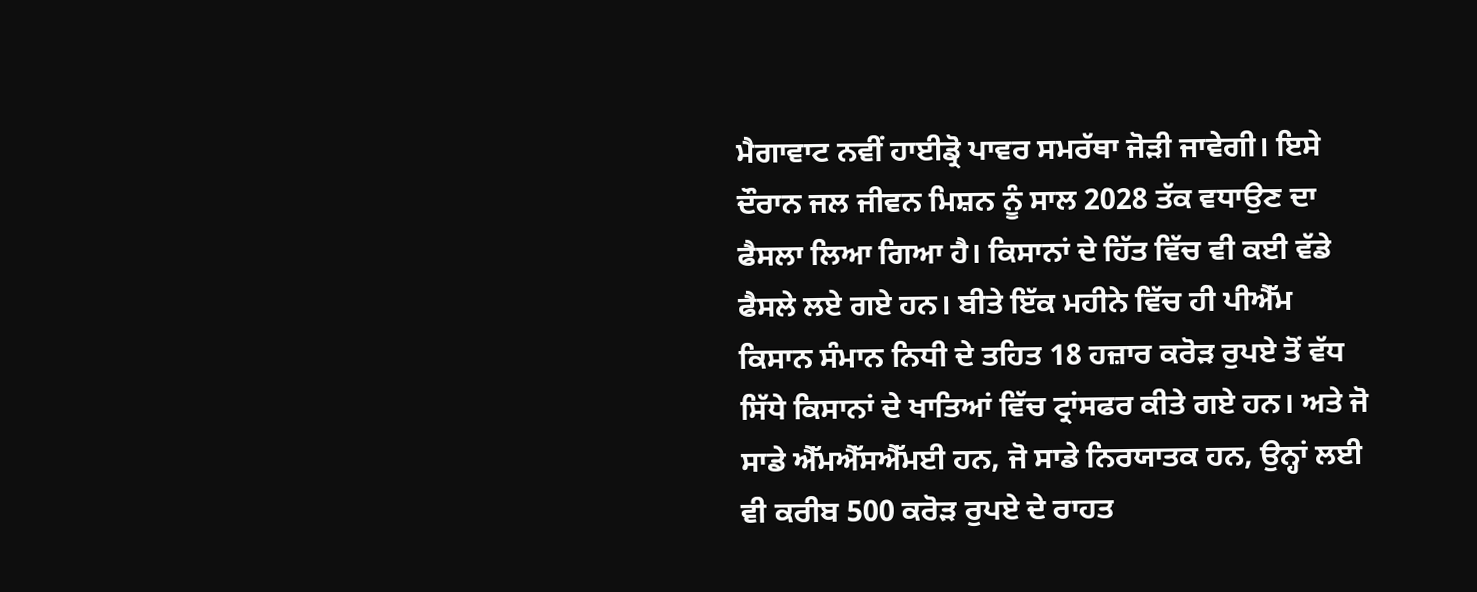ਮੈਗਾਵਾਟ ਨਵੀਂ ਹਾਈਡ੍ਰੋ ਪਾਵਰ ਸਮਰੱਥਾ ਜੋੜੀ ਜਾਵੇਗੀ। ਇਸੇ ਦੌਰਾਨ ਜਲ ਜੀਵਨ ਮਿਸ਼ਨ ਨੂੰ ਸਾਲ 2028 ਤੱਕ ਵਧਾਉਣ ਦਾ ਫੈਸਲਾ ਲਿਆ ਗਿਆ ਹੈ। ਕਿਸਾਨਾਂ ਦੇ ਹਿੱਤ ਵਿੱਚ ਵੀ ਕਈ ਵੱਡੇ ਫੈਸਲੇ ਲਏ ਗਏ ਹਨ। ਬੀਤੇ ਇੱਕ ਮਹੀਨੇ ਵਿੱਚ ਹੀ ਪੀਐੱਮ ਕਿਸਾਨ ਸੰਮਾਨ ਨਿਧੀ ਦੇ ਤਹਿਤ 18 ਹਜ਼ਾਰ ਕਰੋੜ ਰੁਪਏ ਤੋਂ ਵੱਧ ਸਿੱਧੇ ਕਿਸਾਨਾਂ ਦੇ ਖਾਤਿਆਂ ਵਿੱਚ ਟ੍ਰਾਂਸਫਰ ਕੀਤੇ ਗਏ ਹਨ। ਅਤੇ ਜੋ ਸਾਡੇ ਐੱਮਐੱਸਐੱਮਈ ਹਨ, ਜੋ ਸਾਡੇ ਨਿਰਯਾਤਕ ਹਨ, ਉਨ੍ਹਾਂ ਲਈ ਵੀ ਕਰੀਬ 500 ਕਰੋੜ ਰੁਪਏ ਦੇ ਰਾਹਤ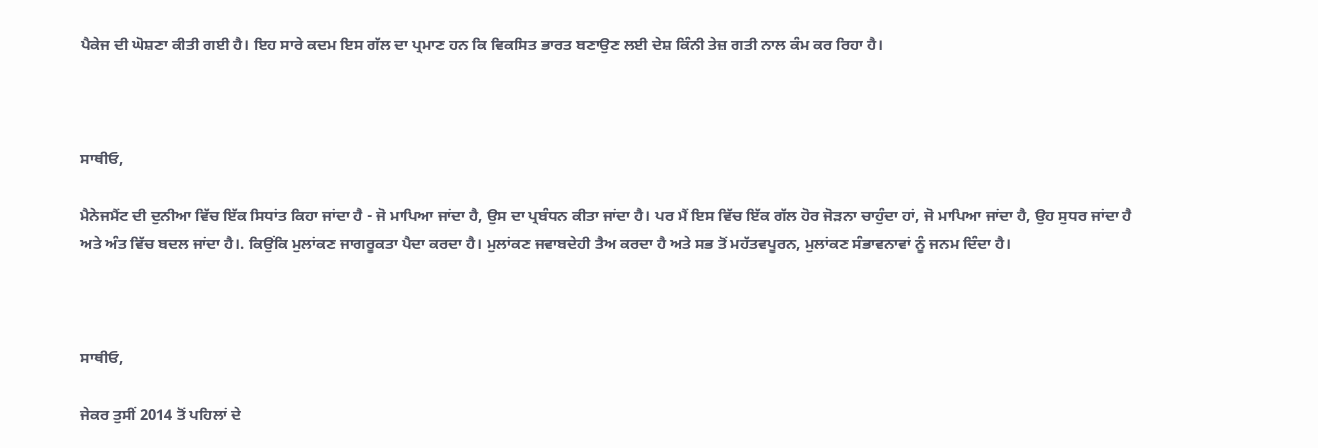ਪੈਕੇਜ ਦੀ ਘੋਸ਼ਣਾ ਕੀਤੀ ਗਈ ਹੈ। ਇਹ ਸਾਰੇ ਕਦਮ ਇਸ ਗੱਲ ਦਾ ਪ੍ਰਮਾਣ ਹਨ ਕਿ ਵਿਕਸਿਤ ਭਾਰਤ ਬਣਾਉਣ ਲਈ ਦੇਸ਼ ਕਿੰਨੀ ਤੇਜ਼ ਗਤੀ ਨਾਲ ਕੰਮ ਕਰ ਰਿਹਾ ਹੈ।



ਸਾਥੀਓ,

ਮੈਨੇਜਮੈਂਟ ਦੀ ਦੁਨੀਆ ਵਿੱਚ ਇੱਕ ਸਿਧਾਂਤ ਕਿਹਾ ਜਾਂਦਾ ਹੈ - ਜੋ ਮਾਪਿਆ ਜਾਂਦਾ ਹੈ, ਉਸ ਦਾ ਪ੍ਰਬੰਧਨ ਕੀਤਾ ਜਾਂਦਾ ਹੈ। ਪਰ ਮੈਂ ਇਸ ਵਿੱਚ ਇੱਕ ਗੱਲ ਹੋਰ ਜੋੜਨਾ ਚਾਹੁੰਦਾ ਹਾਂ, ਜੋ ਮਾਪਿਆ ਜਾਂਦਾ ਹੈ, ਉਹ ਸੁਧਰ ਜਾਂਦਾ ਹੈ ਅਤੇ ਅੰਤ ਵਿੱਚ ਬਦਲ ਜਾਂਦਾ ਹੈ।. ਕਿਉਂਕਿ ਮੁਲਾਂਕਣ ਜਾਗਰੂਕਤਾ ਪੈਦਾ ਕਰਦਾ ਹੈ। ਮੁਲਾਂਕਣ ਜਵਾਬਦੇਹੀ ਤੈਅ ਕਰਦਾ ਹੈ ਅਤੇ ਸਭ ਤੋਂ ਮਹੱਤਵਪੂਰਨ, ਮੁਲਾਂਕਣ ਸੰਭਾਵਨਾਵਾਂ ਨੂੰ ਜਨਮ ਦਿੰਦਾ ਹੈ।



ਸਾਥੀਓ,

ਜੇਕਰ ਤੁਸੀਂ 2014 ਤੋਂ ਪਹਿਲਾਂ ਦੇ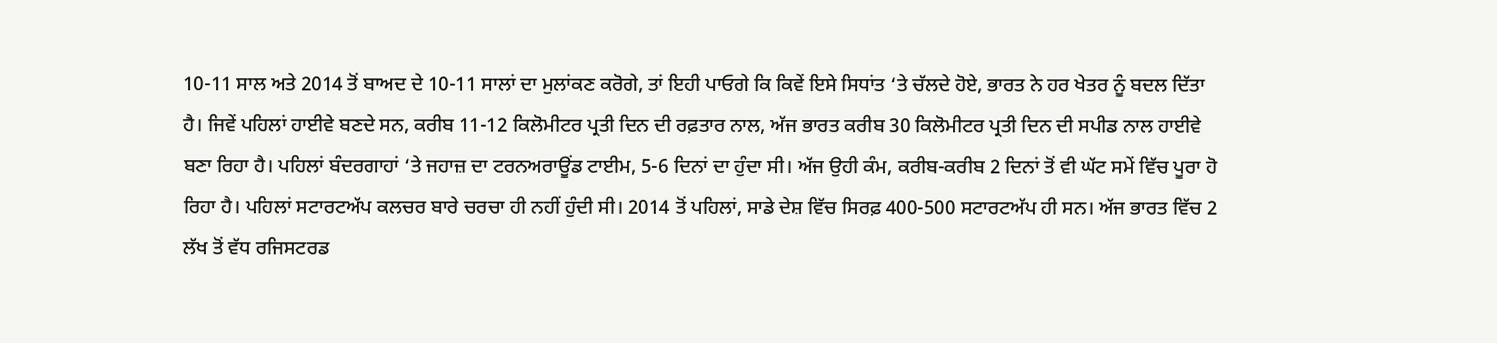10-11 ਸਾਲ ਅਤੇ 2014 ਤੋਂ ਬਾਅਦ ਦੇ 10-11 ਸਾਲਾਂ ਦਾ ਮੁਲਾਂਕਣ ਕਰੋਗੇ, ਤਾਂ ਇਹੀ ਪਾਓਗੇ ਕਿ ਕਿਵੇਂ ਇਸੇ ਸਿਧਾਂਤ ‘ਤੇ ਚੱਲਦੇ ਹੋਏ, ਭਾਰਤ ਨੇ ਹਰ ਖੇਤਰ ਨੂੰ ਬਦਲ ਦਿੱਤਾ ਹੈ। ਜਿਵੇਂ ਪਹਿਲਾਂ ਹਾਈਵੇ ਬਣਦੇ ਸਨ, ਕਰੀਬ 11-12 ਕਿਲੋਮੀਟਰ ਪ੍ਰਤੀ ਦਿਨ ਦੀ ਰਫ਼ਤਾਰ ਨਾਲ, ਅੱਜ ਭਾਰਤ ਕਰੀਬ 30 ਕਿਲੋਮੀਟਰ ਪ੍ਰਤੀ ਦਿਨ ਦੀ ਸਪੀਡ ਨਾਲ ਹਾਈਵੇ ਬਣਾ ਰਿਹਾ ਹੈ। ਪਹਿਲਾਂ ਬੰਦਰਗਾਹਾਂ ‘ਤੇ ਜਹਾਜ਼ ਦਾ ਟਰਨਅਰਾਊਂਡ ਟਾਈਮ, 5-6 ਦਿਨਾਂ ਦਾ ਹੁੰਦਾ ਸੀ। ਅੱਜ ਉਹੀ ਕੰਮ, ਕਰੀਬ-ਕਰੀਬ 2 ਦਿਨਾਂ ਤੋਂ ਵੀ ਘੱਟ ਸਮੇਂ ਵਿੱਚ ਪੂਰਾ ਹੋ ਰਿਹਾ ਹੈ। ਪਹਿਲਾਂ ਸਟਾਰਟਅੱਪ ਕਲਚਰ ਬਾਰੇ ਚਰਚਾ ਹੀ ਨਹੀਂ ਹੁੰਦੀ ਸੀ। 2014 ਤੋਂ ਪਹਿਲਾਂ, ਸਾਡੇ ਦੇਸ਼ ਵਿੱਚ ਸਿਰਫ਼ 400-500 ਸਟਾਰਟਅੱਪ ਹੀ ਸਨ। ਅੱਜ ਭਾਰਤ ਵਿੱਚ 2 ਲੱਖ ਤੋਂ ਵੱਧ ਰਜਿਸਟਰਡ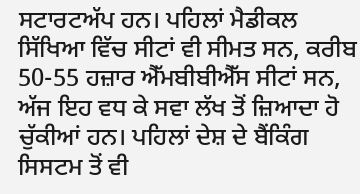ਸਟਾਰਟਅੱਪ ਹਨ। ਪਹਿਲਾਂ ਮੈਡੀਕਲ ਸਿੱਖਿਆ ਵਿੱਚ ਸੀਟਾਂ ਵੀ ਸੀਮਤ ਸਨ, ਕਰੀਬ 50-55 ਹਜ਼ਾਰ ਐੱਮਬੀਬੀਐੱਸ ਸੀਟਾਂ ਸਨ, ਅੱਜ ਇਹ ਵਧ ਕੇ ਸਵਾ ਲੱਖ ਤੋਂ ਜ਼ਿਆਦਾ ਹੋ ਚੁੱਕੀਆਂ ਹਨ। ਪਹਿਲਾਂ ਦੇਸ਼ ਦੇ ਬੈਂਕਿੰਗ ਸਿਸਟਮ ਤੋਂ ਵੀ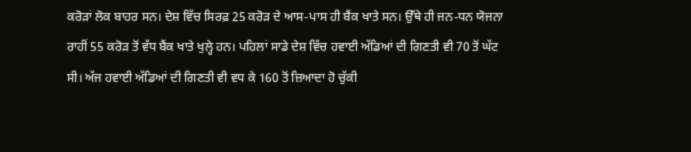ਕਰੋੜਾਂ ਲੋਕ ਬਾਹਰ ਸਨ। ਦੇਸ਼ ਵਿੱਚ ਸਿਰਫ਼ 25 ਕਰੋੜ ਦੇ ਆਸ-ਪਾਸ ਹੀ ਬੈਂਕ ਖਾਤੇ ਸਨ। ਉੱਥੇ ਹੀ ਜਨ-ਧਨ ਯੋਜਨਾ ਰਾਹੀਂ 55 ਕਰੋੜ ਤੋਂ ਵੱਧ ਬੈਂਕ ਖਾਤੇ ਖੁਲ੍ਹੇ ਹਨ। ਪਹਿਲਾਂ ਸਾਡੇ ਦੇਸ਼ ਵਿੱਚ ਹਵਾਈ ਅੱਡਿਆਂ ਦੀ ਗਿਣਤੀ ਵੀ 70 ਤੋਂ ਘੱਟ ਸੀ। ਅੱਜ ਹਵਾਈ ਅੱਡਿਆਂ ਦੀ ਗਿਣਤੀ ਵੀ ਵਧ ਕੇ 160 ਤੋਂ ਜ਼ਿਆਦਾ ਹੋ ਚੁੱਕੀ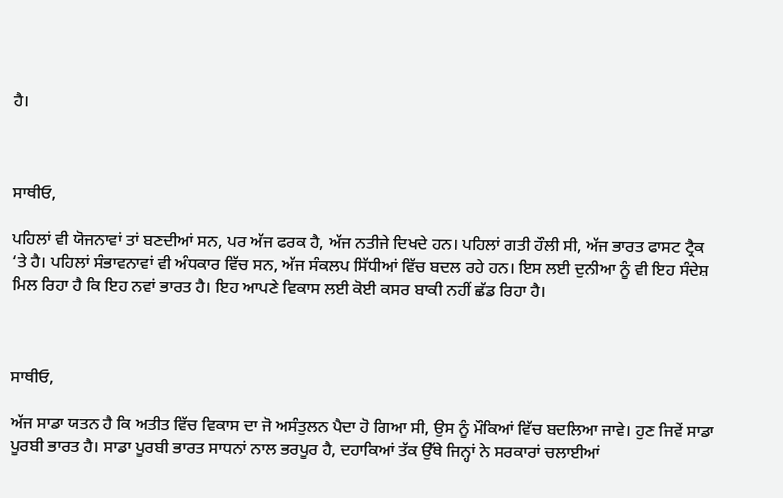ਹੈ।



ਸਾਥੀਓ,

ਪਹਿਲਾਂ ਵੀ ਯੋਜਨਾਵਾਂ ਤਾਂ ਬਣਦੀਆਂ ਸਨ, ਪਰ ਅੱਜ ਫਰਕ ਹੈ, ਅੱਜ ਨਤੀਜੇ ਦਿਖਦੇ ਹਨ। ਪਹਿਲਾਂ ਗਤੀ ਹੌਲੀ ਸੀ, ਅੱਜ ਭਾਰਤ ਫਾਸਟ ਟ੍ਰੈਕ ‘ਤੇ ਹੈ। ਪਹਿਲਾਂ ਸੰਭਾਵਨਾਵਾਂ ਵੀ ਅੰਧਕਾਰ ਵਿੱਚ ਸਨ, ਅੱਜ ਸੰਕਲਪ ਸਿੱਧੀਆਂ ਵਿੱਚ ਬਦਲ ਰਹੇ ਹਨ। ਇਸ ਲਈ ਦੁਨੀਆ ਨੂੰ ਵੀ ਇਹ ਸੰਦੇਸ਼ ਮਿਲ ਰਿਹਾ ਹੈ ਕਿ ਇਹ ਨਵਾਂ ਭਾਰਤ ਹੈ। ਇਹ ਆਪਣੇ ਵਿਕਾਸ ਲਈ ਕੋਈ ਕਸਰ ਬਾਕੀ ਨਹੀਂ ਛੱਡ ਰਿਹਾ ਹੈ।



ਸਾਥੀਓ,

ਅੱਜ ਸਾਡਾ ਯਤਨ ਹੈ ਕਿ ਅਤੀਤ ਵਿੱਚ ਵਿਕਾਸ ਦਾ ਜੋ ਅਸੰਤੁਲਨ ਪੈਦਾ ਹੋ ਗਿਆ ਸੀ, ਉਸ ਨੂੰ ਮੌਕਿਆਂ ਵਿੱਚ ਬਦਲਿਆ ਜਾਵੇ। ਹੁਣ ਜਿਵੇਂ ਸਾਡਾ ਪੂਰਬੀ ਭਾਰਤ ਹੈ। ਸਾਡਾ ਪੂਰਬੀ ਭਾਰਤ ਸਾਧਨਾਂ ਨਾਲ ਭਰਪੂਰ ਹੈ, ਦਹਾਕਿਆਂ ਤੱਕ ਉੱਥੇ ਜਿਨ੍ਹਾਂ ਨੇ ਸਰਕਾਰਾਂ ਚਲਾਈਆਂ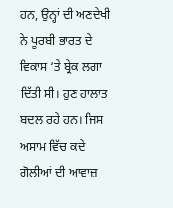ਹਨ, ਉਨ੍ਹਾਂ ਦੀ ਅਣਦੇਖੀ ਨੇ ਪੂਰਬੀ ਭਾਰਤ ਦੇ ਵਿਕਾਸ ‘ਤੇ ਬ੍ਰੇਕ ਲਗਾ ਦਿੱਤੀ ਸੀ। ਹੁਣ ਹਾਲਾਤ ਬਦਲ ਰਹੇ ਹਨ। ਜਿਸ ਅਸਾਮ ਵਿੱਚ ਕਦੇ ਗੋਲੀਆਂ ਦੀ ਆਵਾਜ਼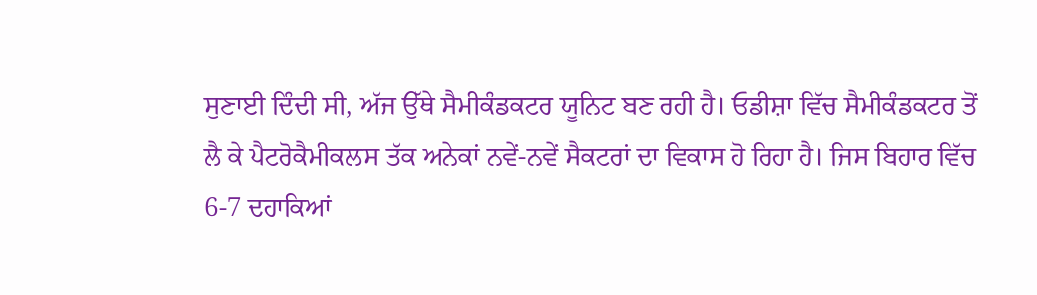ਸੁਣਾਈ ਦਿੰਦੀ ਸੀ, ਅੱਜ ਉੱਥੇ ਸੈਮੀਕੰਡਕਟਰ ਯੂਨਿਟ ਬਣ ਰਹੀ ਹੈ। ਓਡੀਸ਼ਾ ਵਿੱਚ ਸੈਮੀਕੰਡਕਟਰ ਤੋਂ ਲੈ ਕੇ ਪੈਟਰੋਕੈਮੀਕਲਸ ਤੱਕ ਅਨੇਕਾਂ ਨਵੇਂ-ਨਵੇਂ ਸੈਕਟਰਾਂ ਦਾ ਵਿਕਾਸ ਹੋ ਰਿਹਾ ਹੈ। ਜਿਸ ਬਿਹਾਰ ਵਿੱਚ 6-7 ਦਹਾਕਿਆਂ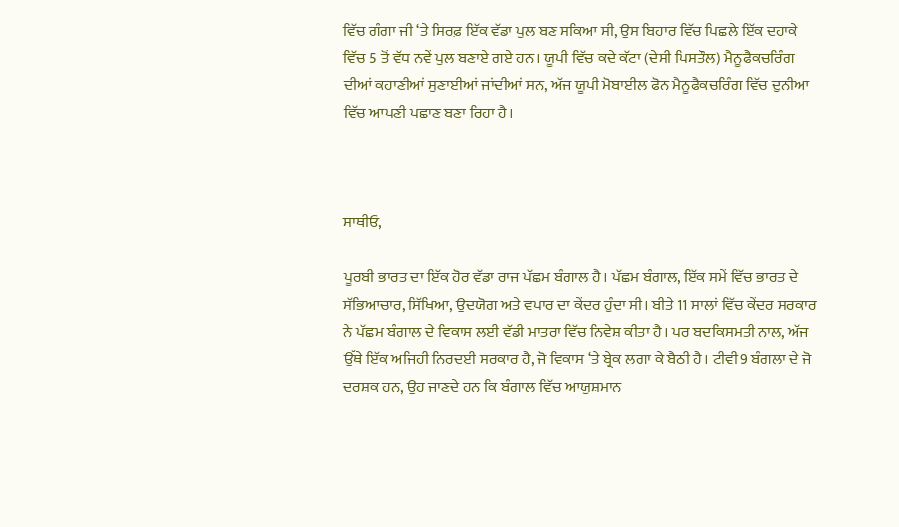ਵਿੱਚ ਗੰਗਾ ਜੀ ‘ਤੇ ਸਿਰਫ਼ ਇੱਕ ਵੱਡਾ ਪੁਲ ਬਣ ਸਕਿਆ ਸੀ, ਉਸ ਬਿਹਾਰ ਵਿੱਚ ਪਿਛਲੇ ਇੱਕ ਦਹਾਕੇ ਵਿੱਚ 5 ਤੋਂ ਵੱਧ ਨਵੇਂ ਪੁਲ ਬਣਾਏ ਗਏ ਹਨ। ਯੂਪੀ ਵਿੱਚ ਕਦੇ ਕੱਟਾ (ਦੇਸੀ ਪਿਸਤੌਲ) ਮੈਨੂਫੈਕਚਰਿੰਗ ਦੀਆਂ ਕਹਾਣੀਆਂ ਸੁਣਾਈਆਂ ਜਾਂਦੀਆਂ ਸਨ, ਅੱਜ ਯੂਪੀ ਮੋਬਾਈਲ ਫੋਨ ਮੈਨੂਫੈਕਚਰਿੰਗ ਵਿੱਚ ਦੁਨੀਆ ਵਿੱਚ ਆਪਣੀ ਪਛਾਣ ਬਣਾ ਰਿਹਾ ਹੈ।



ਸਾਥੀਓ,

ਪੂਰਬੀ ਭਾਰਤ ਦਾ ਇੱਕ ਹੋਰ ਵੱਡਾ ਰਾਜ ਪੱਛਮ ਬੰਗਾਲ ਹੈ। ਪੱਛਮ ਬੰਗਾਲ, ਇੱਕ ਸਮੇਂ ਵਿੱਚ ਭਾਰਤ ਦੇ ਸੱਭਿਆਚਾਰ, ਸਿੱਖਿਆ, ਉਦਯੋਗ ਅਤੇ ਵਪਾਰ ਦਾ ਕੇਂਦਰ ਹੁੰਦਾ ਸੀ। ਬੀਤੇ 11 ਸਾਲਾਂ ਵਿੱਚ ਕੇਂਦਰ ਸਰਕਾਰ ਨੇ ਪੱਛਮ ਬੰਗਾਲ ਦੇ ਵਿਕਾਸ ਲਈ ਵੱਡੀ ਮਾਤਰਾ ਵਿੱਚ ਨਿਵੇਸ਼ ਕੀਤਾ ਹੈ। ਪਰ ਬਦਕਿਸਮਤੀ ਨਾਲ, ਅੱਜ ਉੱਥੇ ਇੱਕ ਅਜਿਹੀ ਨਿਰਦਈ ਸਰਕਾਰ ਹੈ, ਜੋ ਵਿਕਾਸ ‘ਤੇ ਬ੍ਰੇਕ ਲਗਾ ਕੇ ਬੈਠੀ ਹੈ। ਟੀਵੀ9 ਬੰਗਲਾ ਦੇ ਜੋ ਦਰਸ਼ਕ ਹਨ, ਉਹ ਜਾਣਦੇ ਹਨ ਕਿ ਬੰਗਾਲ ਵਿੱਚ ਆਯੁਸ਼ਮਾਨ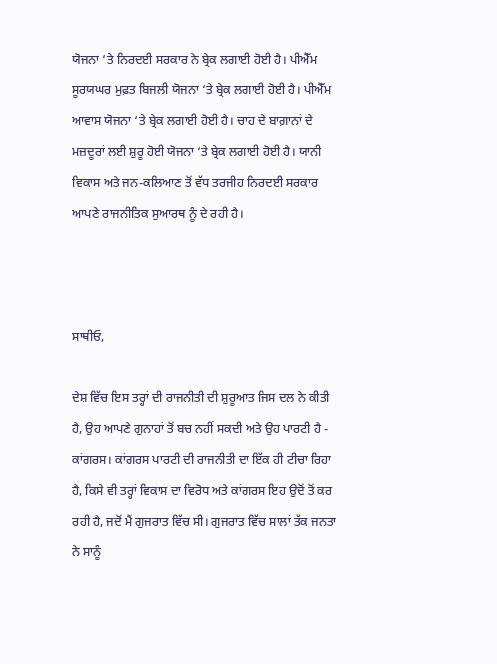ਯੋਜਨਾ ‘ਤੇ ਨਿਰਦਈ ਸਰਕਾਰ ਨੇ ਬ੍ਰੇਕ ਲਗਾਈ ਹੋਈ ਹੈ। ਪੀਐੱਮ ਸੂਰਯਘਰ ਮੁਫ਼ਤ ਬਿਜਲੀ ਯੋਜਨਾ ‘ਤੇ ਬ੍ਰੇਕ ਲਗਾਈ ਹੋਈ ਹੈ। ਪੀਐੱਮ ਆਵਾਸ ਯੋਜਨਾ ‘ਤੇ ਬ੍ਰੇਕ ਲਗਾਈ ਹੋਈ ਹੈ। ਚਾਹ ਦੇ ਬਾਗ਼ਾਨਾਂ ਦੇ ਮਜ਼ਦੂਰਾਂ ਲਈ ਸ਼ੁਰੂ ਹੋਈ ਯੋਜਨਾ ‘ਤੇ ਬ੍ਰੇਕ ਲਗਾਈ ਹੋਈ ਹੈ। ਯਾਨੀ ਵਿਕਾਸ ਅਤੇ ਜਨ-ਕਲਿਆਣ ਤੋਂ ਵੱਧ ਤਰਜੀਹ ਨਿਰਦਈ ਸਰਕਾਰ ਆਪਣੇ ਰਾਜਨੀਤਿਕ ਸੁਆਰਥ ਨੂੰ ਦੇ ਰਹੀ ਹੈ।



ਸਾਥੀਓ,

ਦੇਸ਼ ਵਿੱਚ ਇਸ ਤਰ੍ਹਾਂ ਦੀ ਰਾਜਨੀਤੀ ਦੀ ਸ਼ੁਰੂਆਤ ਜਿਸ ਦਲ ਨੇ ਕੀਤੀ ਹੈ, ਉਹ ਆਪਣੇ ਗੁਨਾਹਾਂ ਤੋਂ ਬਚ ਨਹੀਂ ਸਕਦੀ ਅਤੇ ਉਹ ਪਾਰਟੀ ਹੈ - ਕਾਂਗਰਸ। ਕਾਂਗਰਸ ਪਾਰਟੀ ਦੀ ਰਾਜਨੀਤੀ ਦਾ ਇੱਕ ਹੀ ਟੀਚਾ ਰਿਹਾ ਹੈ, ਕਿਸੇ ਵੀ ਤਰ੍ਹਾਂ ਵਿਕਾਸ ਦਾ ਵਿਰੋਧ ਅਤੇ ਕਾਂਗਰਸ ਇਹ ਉਦੋਂ ਤੋਂ ਕਰ ਰਹੀ ਹੈ, ਜਦੋਂ ਮੈਂ ਗੁਜਰਾਤ ਵਿੱਚ ਸੀ। ਗੁਜਰਾਤ ਵਿੱਚ ਸਾਲਾਂ ਤੱਕ ਜਨਤਾ ਨੇ ਸਾਨੂੰ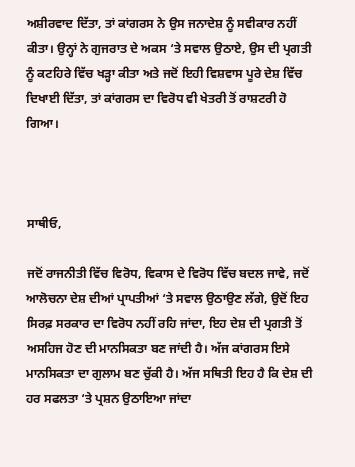ਅਸ਼ੀਰਵਾਦ ਦਿੱਤਾ, ਤਾਂ ਕਾਂਗਰਸ ਨੇ ਉਸ ਜਨਾਦੇਸ਼ ਨੂੰ ਸਵੀਕਾਰ ਨਹੀਂ ਕੀਤਾ। ਉਨ੍ਹਾਂ ਨੇ ਗੁਜਰਾਤ ਦੇ ਅਕਸ ‘ਤੇ ਸਵਾਲ ਉਠਾਏ, ਉਸ ਦੀ ਪ੍ਰਗਤੀ ਨੂੰ ਕਟਹਿਰੇ ਵਿੱਚ ਖੜ੍ਹਾ ਕੀਤਾ ਅਤੇ ਜਦੋਂ ਇਹੀ ਵਿਸ਼ਵਾਸ ਪੂਰੇ ਦੇਸ਼ ਵਿੱਚ ਦਿਖਾਈ ਦਿੱਤਾ, ਤਾਂ ਕਾਂਗਰਸ ਦਾ ਵਿਰੋਧ ਵੀ ਖੇਤਰੀ ਤੋਂ ਰਾਸ਼ਟਰੀ ਹੋ ਗਿਆ।



ਸਾਥੀਓ,

ਜਦੋਂ ਰਾਜਨੀਤੀ ਵਿੱਚ ਵਿਰੋਧ, ਵਿਕਾਸ ਦੇ ਵਿਰੋਧ ਵਿੱਚ ਬਦਲ ਜਾਵੇ, ਜਦੋਂ ਆਲੋਚਨਾ ਦੇਸ਼ ਦੀਆਂ ਪ੍ਰਾਪਤੀਆਂ ‘ਤੇ ਸਵਾਲ ਉਠਾਉਣ ਲੱਗੇ, ਉਦੋਂ ਇਹ ਸਿਰਫ਼ ਸਰਕਾਰ ਦਾ ਵਿਰੋਧ ਨਹੀਂ ਰਹਿ ਜਾਂਦਾ, ਇਹ ਦੇਸ਼ ਦੀ ਪ੍ਰਗਤੀ ਤੋਂ ਅਸਹਿਜ ਹੋਣ ਦੀ ਮਾਨਸਿਕਤਾ ਬਣ ਜਾਂਦੀ ਹੈ। ਅੱਜ ਕਾਂਗਰਸ ਇਸੇ ਮਾਨਸਿਕਤਾ ਦਾ ਗੁਲਾਮ ਬਣ ਚੁੱਕੀ ਹੈ। ਅੱਜ ਸਥਿਤੀ ਇਹ ਹੈ ਕਿ ਦੇਸ਼ ਦੀ ਹਰ ਸਫਲਤਾ ‘ਤੇ ਪ੍ਰਸ਼ਨ ਉਠਾਇਆ ਜਾਂਦਾ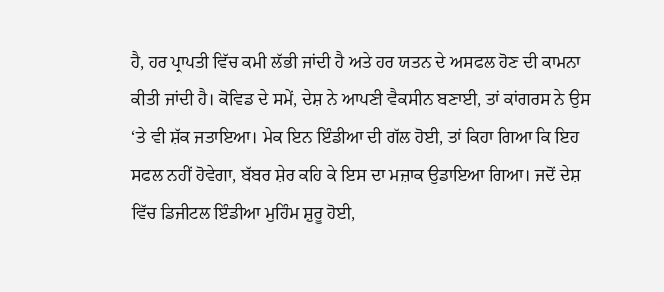ਹੈ, ਹਰ ਪ੍ਰਾਪਤੀ ਵਿੱਚ ਕਮੀ ਲੱਭੀ ਜਾਂਦੀ ਹੈ ਅਤੇ ਹਰ ਯਤਨ ਦੇ ਅਸਫਲ ਹੋਣ ਦੀ ਕਾਮਨਾ ਕੀਤੀ ਜਾਂਦੀ ਹੈ। ਕੋਵਿਡ ਦੇ ਸਮੇਂ, ਦੇਸ਼ ਨੇ ਆਪਣੀ ਵੈਕਸੀਨ ਬਣਾਈ, ਤਾਂ ਕਾਂਗਰਸ ਨੇ ਉਸ ‘ਤੇ ਵੀ ਸ਼ੱਕ ਜਤਾਇਆ। ਮੇਕ ਇਨ ਇੰਡੀਆ ਦੀ ਗੱਲ ਹੋਈ, ਤਾਂ ਕਿਹਾ ਗਿਆ ਕਿ ਇਹ ਸਫਲ ਨਹੀਂ ਹੋਵੇਗਾ, ਬੱਬਰ ਸ਼ੇਰ ਕਹਿ ਕੇ ਇਸ ਦਾ ਮਜ਼ਾਕ ਉਡਾਇਆ ਗਿਆ। ਜਦੋਂ ਦੇਸ਼ ਵਿੱਚ ਡਿਜੀਟਲ ਇੰਡੀਆ ਮੁਹਿੰਮ ਸ਼ੁਰੂ ਹੋਈ,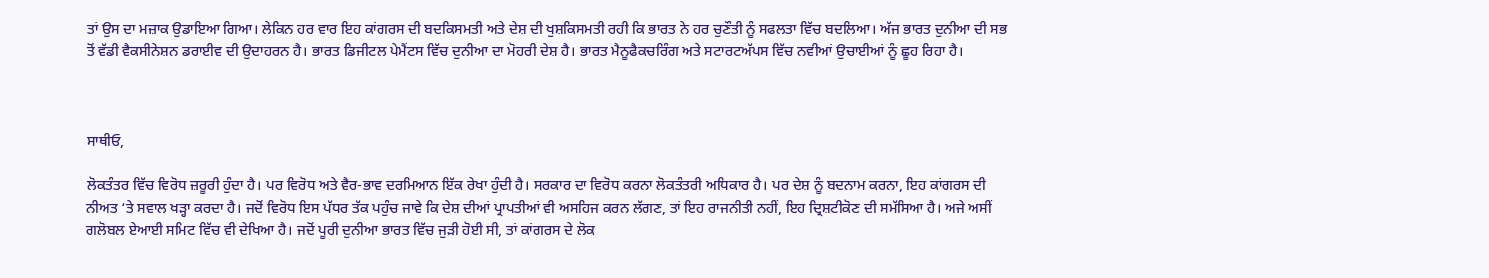ਤਾਂ ਉਸ ਦਾ ਮਜ਼ਾਕ ਉਡਾਇਆ ਗਿਆ। ਲੇਕਿਨ ਹਰ ਵਾਰ ਇਹ ਕਾਂਗਰਸ ਦੀ ਬਦਕਿਸਮਤੀ ਅਤੇ ਦੇਸ਼ ਦੀ ਖੁਸ਼ਕਿਸਮਤੀ ਰਹੀ ਕਿ ਭਾਰਤ ਨੇ ਹਰ ਚੁਣੌਤੀ ਨੂੰ ਸਫਲਤਾ ਵਿੱਚ ਬਦਲਿਆ। ਅੱਜ ਭਾਰਤ ਦੁਨੀਆ ਦੀ ਸਭ ਤੋਂ ਵੱਡੀ ਵੈਕਸੀਨੇਸ਼ਨ ਡਰਾਈਵ ਦੀ ਉਦਾਹਰਨ ਹੈ। ਭਾਰਤ ਡਿਜੀਟਲ ਪੇਮੈਂਟਸ ਵਿੱਚ ਦੁਨੀਆ ਦਾ ਮੋਹਰੀ ਦੇਸ਼ ਹੈ। ਭਾਰਤ ਮੈਨੂਫੈਕਚਰਿੰਗ ਅਤੇ ਸਟਾਰਟਅੱਪਸ ਵਿੱਚ ਨਵੀਆਂ ਉਚਾਈਆਂ ਨੂੰ ਛੂਹ ਰਿਹਾ ਹੈ।



ਸਾਥੀਓ,

ਲੋਕਤੰਤਰ ਵਿੱਚ ਵਿਰੋਧ ਜ਼ਰੂਰੀ ਹੁੰਦਾ ਹੈ। ਪਰ ਵਿਰੋਧ ਅਤੇ ਵੈਰ-ਭਾਵ ਦਰਮਿਆਨ ਇੱਕ ਰੇਖਾ ਹੁੰਦੀ ਹੈ। ਸਰਕਾਰ ਦਾ ਵਿਰੋਧ ਕਰਨਾ ਲੋਕਤੰਤਰੀ ਅਧਿਕਾਰ ਹੈ। ਪਰ ਦੇਸ਼ ਨੂੰ ਬਦਨਾਮ ਕਰਨਾ, ਇਹ ਕਾਂਗਰਸ ਦੀ ਨੀਅਤ ‘ਤੇ ਸਵਾਲ ਖੜ੍ਹਾ ਕਰਦਾ ਹੈ। ਜਦੋਂ ਵਿਰੋਧ ਇਸ ਪੱਧਰ ਤੱਕ ਪਹੁੰਚ ਜਾਵੇ ਕਿ ਦੇਸ਼ ਦੀਆਂ ਪ੍ਰਾਪਤੀਆਂ ਵੀ ਅਸਹਿਜ ਕਰਨ ਲੱਗਣ, ਤਾਂ ਇਹ ਰਾਜਨੀਤੀ ਨਹੀਂ, ਇਹ ਦ੍ਰਿਸ਼ਟੀਕੋਣ ਦੀ ਸਮੱਸਿਆ ਹੈ। ਅਜੇ ਅਸੀਂ ਗਲੋਬਲ ਏਆਈ ਸਮਿਟ ਵਿੱਚ ਵੀ ਦੇਖਿਆ ਹੈ। ਜਦੋਂ ਪੂਰੀ ਦੁਨੀਆ ਭਾਰਤ ਵਿੱਚ ਜੁੜੀ ਹੋਈ ਸੀ, ਤਾਂ ਕਾਂਗਰਸ ਦੇ ਲੋਕ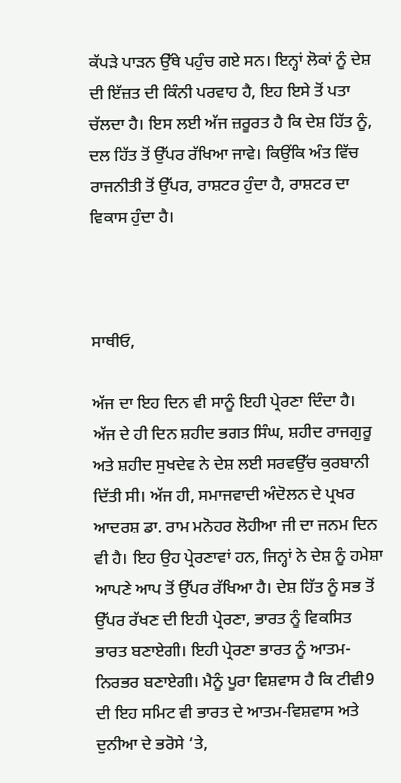ਕੱਪੜੇ ਪਾੜਨ ਉੱਥੇ ਪਹੁੰਚ ਗਏ ਸਨ। ਇਨ੍ਹਾਂ ਲੋਕਾਂ ਨੂੰ ਦੇਸ਼ ਦੀ ਇੱਜ਼ਤ ਦੀ ਕਿੰਨੀ ਪਰਵਾਹ ਹੈ, ਇਹ ਇਸੇ ਤੋਂ ਪਤਾ ਚੱਲਦਾ ਹੈ। ਇਸ ਲਈ ਅੱਜ ਜ਼ਰੂਰਤ ਹੈ ਕਿ ਦੇਸ਼ ਹਿੱਤ ਨੂੰ, ਦਲ ਹਿੱਤ ਤੋਂ ਉੱਪਰ ਰੱਖਿਆ ਜਾਵੇ। ਕਿਉਂਕਿ ਅੰਤ ਵਿੱਚ ਰਾਜਨੀਤੀ ਤੋਂ ਉੱਪਰ, ਰਾਸ਼ਟਰ ਹੁੰਦਾ ਹੈ, ਰਾਸ਼ਟਰ ਦਾ ਵਿਕਾਸ ਹੁੰਦਾ ਹੈ।



ਸਾਥੀਓ,

ਅੱਜ ਦਾ ਇਹ ਦਿਨ ਵੀ ਸਾਨੂੰ ਇਹੀ ਪ੍ਰੇਰਣਾ ਦਿੰਦਾ ਹੈ। ਅੱਜ ਦੇ ਹੀ ਦਿਨ ਸ਼ਹੀਦ ਭਗਤ ਸਿੰਘ, ਸ਼ਹੀਦ ਰਾਜਗੁਰੂ ਅਤੇ ਸ਼ਹੀਦ ਸੁਖਦੇਵ ਨੇ ਦੇਸ਼ ਲਈ ਸਰਵਉੱਚ ਕੁਰਬਾਨੀ ਦਿੱਤੀ ਸੀ। ਅੱਜ ਹੀ, ਸਮਾਜਵਾਦੀ ਅੰਦੋਲਨ ਦੇ ਪ੍ਰਖਰ ਆਦਰਸ਼ ਡਾ. ਰਾਮ ਮਨੋਹਰ ਲੋਹੀਆ ਜੀ ਦਾ ਜਨਮ ਦਿਨ ਵੀ ਹੈ। ਇਹ ਉਹ ਪ੍ਰੇਰਣਾਵਾਂ ਹਨ, ਜਿਨ੍ਹਾਂ ਨੇ ਦੇਸ਼ ਨੂੰ ਹਮੇਸ਼ਾ ਆਪਣੇ ਆਪ ਤੋਂ ਉੱਪਰ ਰੱਖਿਆ ਹੈ। ਦੇਸ਼ ਹਿੱਤ ਨੂੰ ਸਭ ਤੋਂ ਉੱਪਰ ਰੱਖਣ ਦੀ ਇਹੀ ਪ੍ਰੇਰਣਾ, ਭਾਰਤ ਨੂੰ ਵਿਕਸਿਤ ਭਾਰਤ ਬਣਾਏਗੀ। ਇਹੀ ਪ੍ਰੇਰਣਾ ਭਾਰਤ ਨੂੰ ਆਤਮ-ਨਿਰਭਰ ਬਣਾਏਗੀ। ਮੈਨੂੰ ਪੂਰਾ ਵਿਸ਼ਵਾਸ ਹੈ ਕਿ ਟੀਵੀ9 ਦੀ ਇਹ ਸਮਿਟ ਵੀ ਭਾਰਤ ਦੇ ਆਤਮ-ਵਿਸ਼ਵਾਸ ਅਤੇ ਦੁਨੀਆ ਦੇ ਭਰੋਸੇ ‘ਤੇ,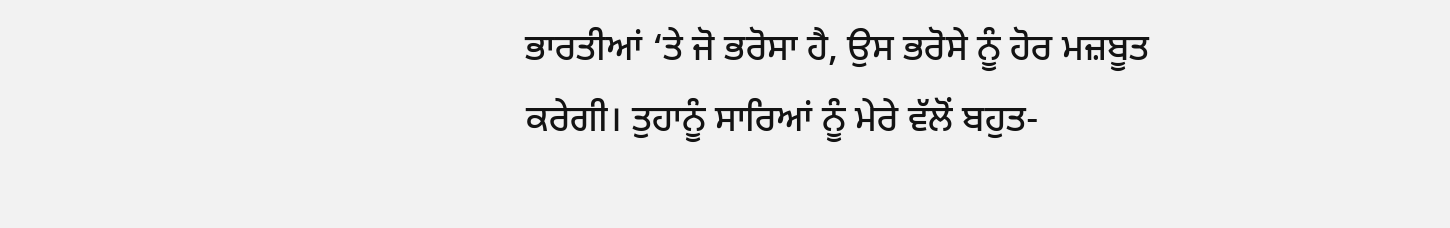ਭਾਰਤੀਆਂ ‘ਤੇ ਜੋ ਭਰੋਸਾ ਹੈ, ਉਸ ਭਰੋਸੇ ਨੂੰ ਹੋਰ ਮਜ਼ਬੂਤ ਕਰੇਗੀ। ਤੁਹਾਨੂੰ ਸਾਰਿਆਂ ਨੂੰ ਮੇਰੇ ਵੱਲੋਂ ਬਹੁਤ-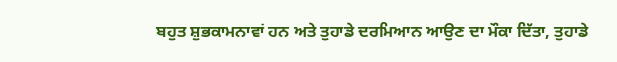ਬਹੁਤ ਸ਼ੁਭਕਾਮਨਾਵਾਂ ਹਨ ਅਤੇ ਤੁਹਾਡੇ ਦਰਮਿਆਨ ਆਉਣ ਦਾ ਮੌਕਾ ਦਿੱਤਾ, ਤੁਹਾਡੇ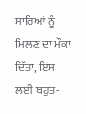ਸਾਰਿਆਂ ਨੂੰ ਮਿਲਣ ਦਾ ਮੌਕਾ ਦਿੱਤਾ, ਇਸ ਲਈ ਬਹੁਤ-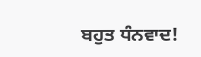ਬਹੁਤ ਧੰਨਵਾਦ!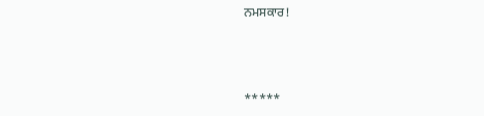ਨਮਸਕਾਰ!



*****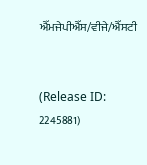ਐੱਮਜੇਪੀਐੱਸ/ਵੀਜੇ/ਐੱਸਟੀ


(Release ID: 2245881)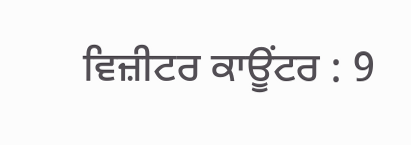ਵਿਜ਼ੀਟਰ ਕਾਊਂਟਰ : 9